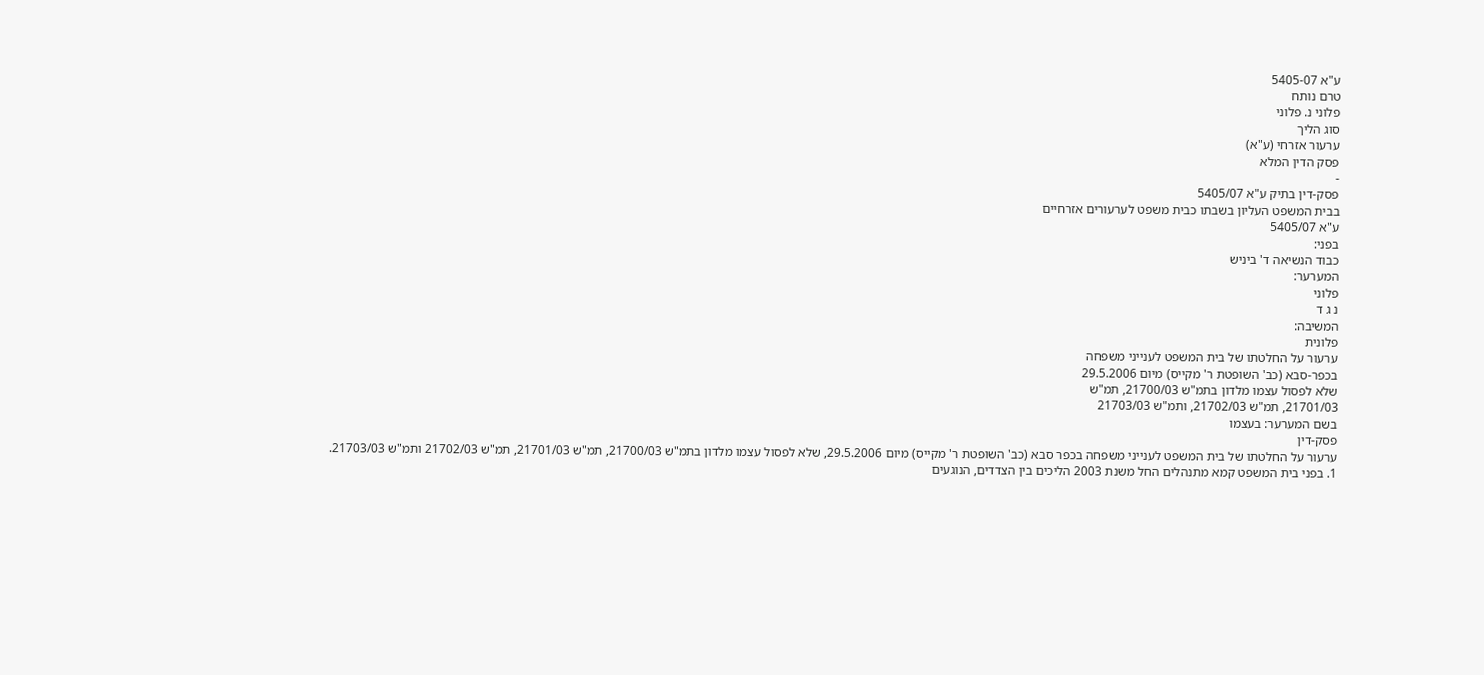ע"א 5405-07
טרם נותח
פלוני נ. פלוני
סוג הליך
ערעור אזרחי (ע"א)
פסק הדין המלא
-
פסק-דין בתיק ע"א 5405/07
בבית המשפט העליון בשבתו כבית משפט לערעורים אזרחיים
ע"א 5405/07
בפני:
כבוד הנשיאה ד' ביניש
המערער:
פלוני
נ ג ד
המשיבה:
פלונית
ערעור על החלטתו של בית המשפט לענייני משפחה
בכפר-סבא (כב' השופטת ר' מקייס) מיום 29.5.2006
שלא לפסול עצמו מלדון בתמ"ש 21700/03, תמ"ש
21701/03, תמ"ש 21702/03, ותמ"ש 21703/03
בשם המערער: בעצמו
פסק-דין
ערעור על החלטתו של בית המשפט לענייני משפחה בכפר סבא (כב' השופטת ר' מקייס) מיום 29.5.2006, שלא לפסול עצמו מלדון בתמ"ש 21700/03, תמ"ש 21701/03, תמ"ש 21702/03 ותמ"ש 21703/03.
1. בפני בית המשפט קמא מתנהלים החל משנת 2003 הליכים בין הצדדים, הנוגעים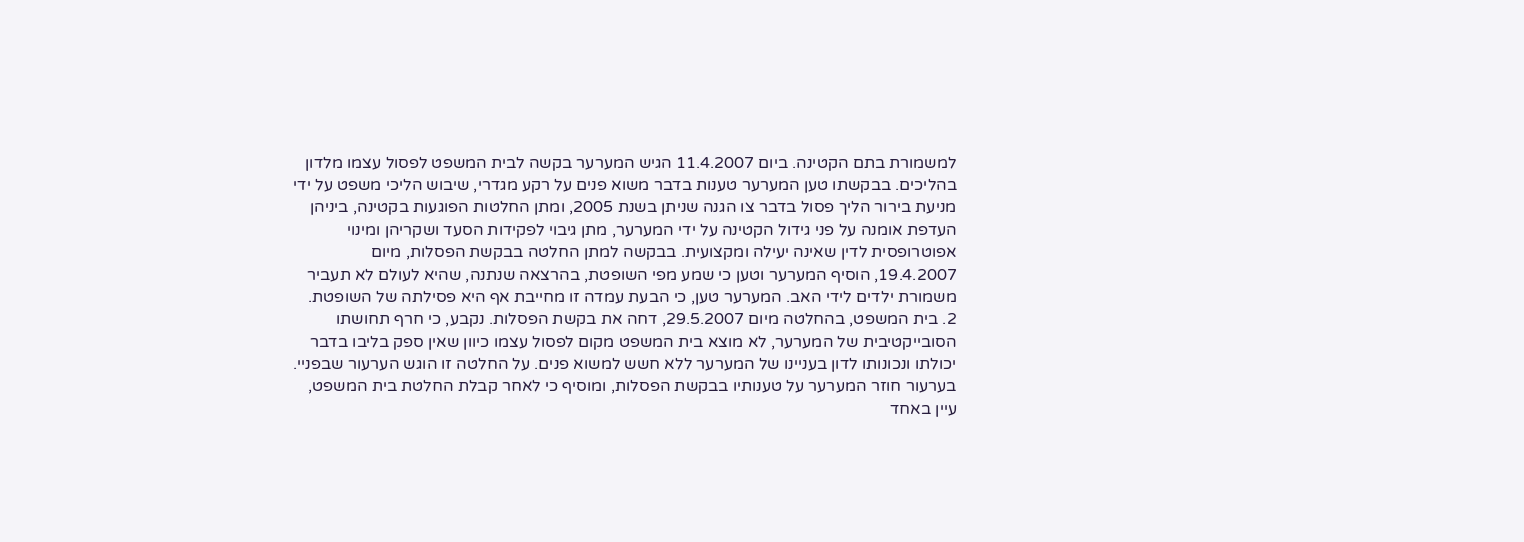למשמורת בתם הקטינה. ביום 11.4.2007 הגיש המערער בקשה לבית המשפט לפסול עצמו מלדון בהליכים. בבקשתו טען המערער טענות בדבר משוא פנים על רקע מגדרי, שיבוש הליכי משפט על ידי מניעת בירור הליך פסול בדבר צו הגנה שניתן בשנת 2005, ומתן החלטות הפוגעות בקטינה, ביניהן העדפת אומנה על פני גידול הקטינה על ידי המערער, מתן גיבוי לפקידות הסעד ושקריהן ומינוי אפוטרופסית לדין שאינה יעילה ומקצועית. בבקשה למתן החלטה בבקשת הפסלות, מיום 19.4.2007, הוסיף המערער וטען כי שמע מפי השופטת, בהרצאה שנתנה, שהיא לעולם לא תעביר משמורת ילדים לידי האב. המערער טען, כי הבעת עמדה זו מחייבת אף היא פסילתה של השופטת.
2. בית המשפט, בהחלטה מיום 29.5.2007, דחה את בקשת הפסלות. נקבע, כי חרף תחושתו הסובייקטיבית של המערער, לא מוצא בית המשפט מקום לפסול עצמו כיוון שאין ספק בליבו בדבר יכולתו ונכונותו לדון בעניינו של המערער ללא חשש למשוא פנים. על החלטה זו הוגש הערעור שבפניי. בערעור חוזר המערער על טענותיו בבקשת הפסלות, ומוסיף כי לאחר קבלת החלטת בית המשפט, עיין באחד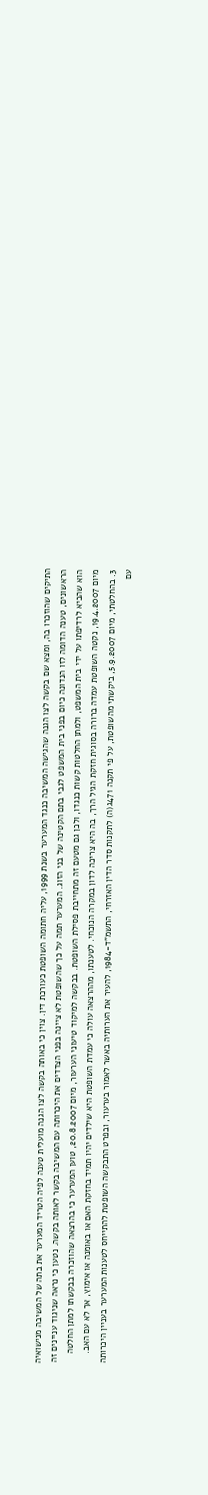התיקים שהוזכרו בה, ומצא שם בקשה לצו הגנה שהגישה המשיבה כנגד המערער בשנת 1999, עליה חתומה השופטת כעורכת דין. צוין כי באותה בקשה לצו הגנה מועלית טענה לפיה הטריד המערער את בתה של המשיבה מנישואיה הראשונים, טענה הדומה לזו הנדונה כיום בפני בית המשפט לגבי בתם הקטינה של בני הזוג. המערער תמה על כך שהשופטת לא ציינה בפני הצדדים את היכרותה עם המשיבה בקשר לאותה בקשה. נטען כי נראה שניגוד עניינים זה הוא שהביא לרדיפתו על ידי בית המשפט, ולמתן החלטות קשות כנגדו, ולכן גם מטעם זה מתחייבת פסילת השופטת. בבקשה למיקוד טיעוני הערעור, מיום 20.8.2007, טוען המערער כי בהרצאה שהוזכרה בבקשתו למתן החלטה מיום 19.4.2007, נקטה השופטת עמדה ברורה בסוגית חזקת הגיל הרך, בה היא צריכה לדון במקרה הנוכחי. לטענתו, מההרצאה עולה כי עמדת השופטת היא שילדים יהיו תמיד בחזקת האם או באומנה או אימוץ, אך לא עם האב.
3. בהחלטתי, מיום 5.9.2007, ביקשתי מהשופטת, על פי תקנה 471ג(ה) לתקנות סדר הדין האזרחי, התשמ"ד-1984, להעיר את הערותיה באשר לאמור בערעור, ובפרט התבקשה השופטת להתייחס לטענות המערער בעניין היכרותה עם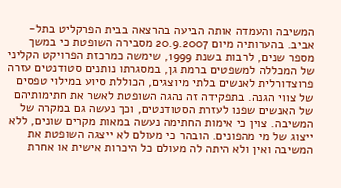המשיבה והעמדה אותה הביעה בהרצאה בבית הפרקליט בתל-אביב. בהערותיה מיום 20.9.2007 מסבירה השופטת כי במשך מספר שנים, לרבות בשנת 1999, שימשה כמרכזת הפרויקט הקליני של המכללה למשפטים ברמת גן, במסגרתו נותנים סטודנטים עזרה פרוצדורלית לאנשים בלתי מיוצגים, הכוללת סיוע במילוי טפסים של צווי הגנה. בתפקידה זה נהגה השופטת לאשר את חתימותיהם של האנשים שפנו לעזרת הסטודנטים, וכך נעשה גם במקרה של המשיבה. צוין כי אימות החתימה נעשה במאות מקרים שונים, ללא ייצוג של מי מהפונים. הובהר כי מעולם לא ייצגה השופטת את המשיבה ואין ולא היתה לה מעולם כל היכרות אישית או אחרת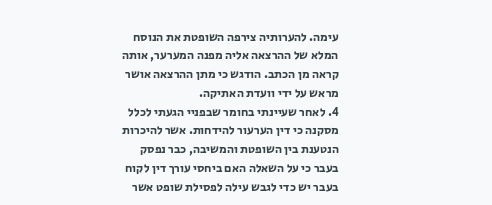עימה. להערותיה צירפה השופטת את הנוסח המלא של ההרצאה אליה מפנה המערער, אותה קראה מן הכתב. הודגש כי מתן ההרצאה אושר מראש על ידי וועדת האתיקה.
4. לאחר שעיינתי בחומר שבפניי הגעתי לכלל מסקנה כי דין הערעור להידחות. אשר להיכרות הנטענת בין השופטת והמשיבה, כבר נפסק בעבר כי על השאלה האם ביחסי עורך דין לקוח בעבר יש כדי לגבש עילה לפסילת שופט אשר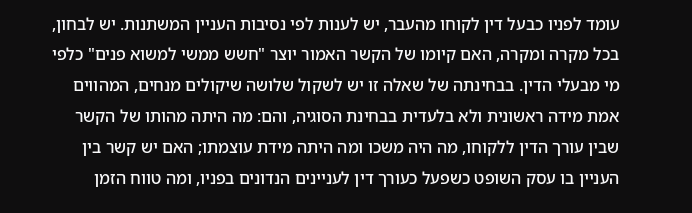עומד לפניו כבעל דין לקוחו מהעבר, יש לענות לפי נסיבות העניין המשתנות. יש לבחון, בכל מקרה ומקרה, האם קיומו של הקשר האמור יוצר "חשש ממשי למשוא פנים" כלפי מי מבעלי הדין. בבחינתה של שאלה זו יש לשקול שלושה שיקולים מנחים, המהווים אמת מידה ראשונית ולא בלעדית בבחינת הסוגיה, והם: מה היתה מהותו של הקשר שבין עורך הדין ללקוחו, מה היה משכו ומה היתה מידת עוצמתו; האם יש קשר בין העניין בו עסק השופט כשפעל כעורך דין לעניינים הנדונים בפניו, ומה טווח הזמן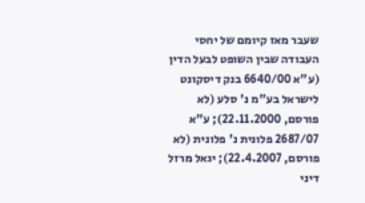שעבר מאז קיומם של יחסי העבודה שבין השופט לבעל הדין (ע"א 6640/00 בנק דיסקונט לישראל בע"מ נ' סלע (לא פורסם, 22.11.2000); ע"א 2687/07 פלונית נ' פלונית (לא פורסם, 22.4.2007); יגאל מרזל דיני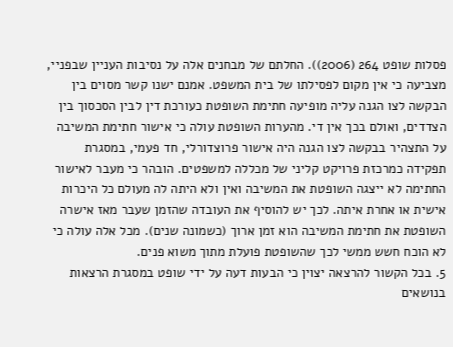פסלות שופט 264 (2006)). החלתם של מבחנים אלה על נסיבות העניין שבפניי, מצביעה כי אין מקום לפסילתו של בית המשפט. אמנם ישנו קשר מסוים בין הבקשה לצו הגנה עליה מופיעה חתימת השופטת כעורכת דין לבין הסכסוך בין הצדדים, ואולם בכך אין די. מהערות השופטת עולה כי אישור חתימת המשיבה על התצהיר בבקשה לצו הגנה היה אישור פרוצדורלי, חד פעמי, במסגרת תפקידה כמרכזת פרויקט קליני של מכללה למשפטים. הובהר כי מעבר לאישור החתימה לא ייצגה השופטת את המשיבה ואין ולא היתה לה מעולם כל היכרות אישית או אחרת איתה. לכך יש להוסיף את העובדה שהזמן שעבר מאז אישרה השופטת את חתימת המשיבה הוא זמן ארוך (כשמונה שנים). מכל אלה עולה כי לא הוכח חשש ממשי לכך שהשופטת פועלת מתוך משוא פנים.
5. בכל הקשור להרצאה יצוין כי הבעות דעה על ידי שופט במסגרת הרצאות בנושאים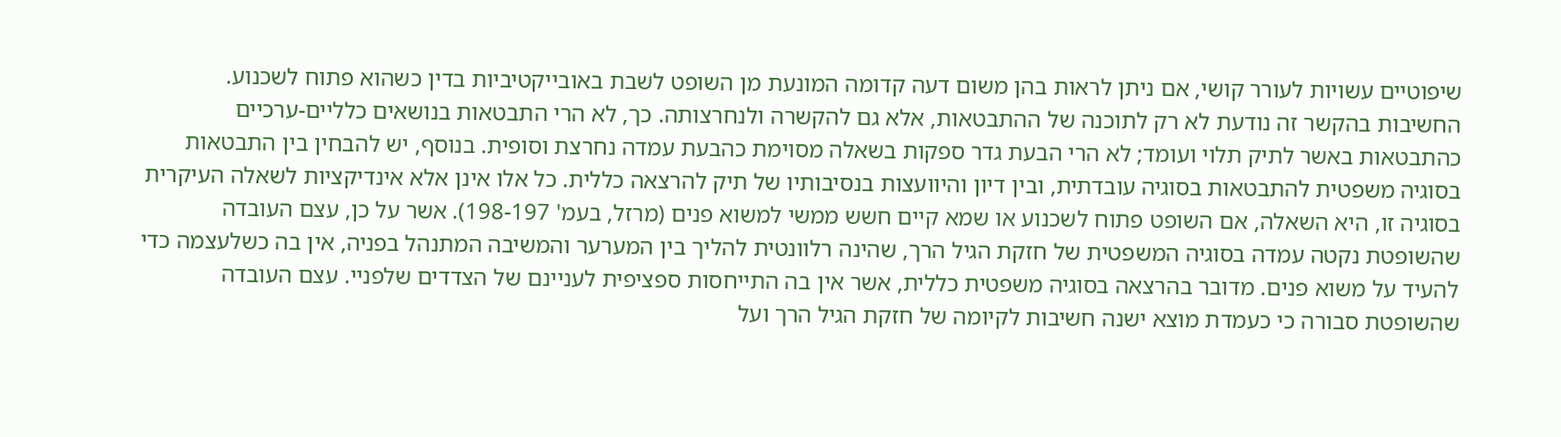שיפוטיים עשויות לעורר קושי, אם ניתן לראות בהן משום דעה קדומה המונעת מן השופט לשבת באובייקטיביות בדין כשהוא פתוח לשכנוע. החשיבות בהקשר זה נודעת לא רק לתוכנה של ההתבטאות, אלא גם להקשרה ולנחרצותה. כך, לא הרי התבטאות בנושאים כלליים-ערכיים כהתבטאות באשר לתיק תלוי ועומד; לא הרי הבעת גדר ספקות בשאלה מסוימת כהבעת עמדה נחרצת וסופית. בנוסף, יש להבחין בין התבטאות בסוגיה משפטית להתבטאות בסוגיה עובדתית, ובין דיון והיוועצות בנסיבותיו של תיק להרצאה כללית. כל אלו אינן אלא אינדיקציות לשאלה העיקרית בסוגיה זו, היא השאלה, אם השופט פתוח לשכנוע או שמא קיים חשש ממשי למשוא פנים (מרזל, בעמ' 198-197). אשר על כן, עצם העובדה שהשופטת נקטה עמדה בסוגיה המשפטית של חזקת הגיל הרך, שהינה רלוונטית להליך בין המערער והמשיבה המתנהל בפניה, אין בה כשלעצמה כדי להעיד על משוא פנים. מדובר בהרצאה בסוגיה משפטית כללית, אשר אין בה התייחסות ספציפית לעניינם של הצדדים שלפניי. עצם העובדה שהשופטת סבורה כי כעמדת מוצא ישנה חשיבות לקיומה של חזקת הגיל הרך ועל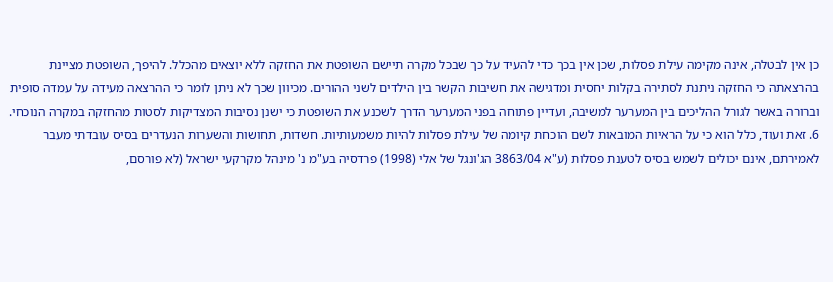כן אין לבטלה, אינה מקימה עילת פסלות, שכן אין בכך כדי להעיד על כך שבכל מקרה תיישם השופטת את החזקה ללא יוצאים מהכלל. להיפך, השופטת מציינת בהרצאתה כי החזקה ניתנת לסתירה בקלות יחסית ומדגישה את חשיבות הקשר בין הילדים לשני ההורים. מכיוון שכך לא ניתן לומר כי ההרצאה מעידה על עמדה סופית וברורה באשר לגורל ההליכים בין המערער למשיבה, ועדיין פתוחה בפני המערער הדרך לשכנע את השופטת כי ישנן נסיבות המצדיקות לסטות מהחזקה במקרה הנוכחי.
6. זאת ועוד, כלל הוא כי על הראיות המובאות לשם הוכחת קיומה של עילת פסלות להיות משמעותיות. חשדות, תחושות והשערות הנעדרים בסיס עובדתי מעבר לאמירתם, אינם יכולים לשמש בסיס לטענת פסלות (ע"א 3863/04 הג'ונגל של אלי (1998) פרדסיה בע"מ נ' מינהל מקרקעי ישראל (לא פורסם,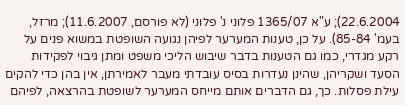22.6.2004); ע"א 1365/07 פלוני נ' פלוני (לא פורסם, 11.6.2007); מרזל, בעמ' 85-84). על כן, טענות המערער לפיהן נגועה השופטת במשוא פנים על רקע מגדרי, כמו גם הטענות בדבר שיבוש הליכי משפט ומתן גיבוי לפקידות הסעד ושקריהן, שהינן נעדרות בסיס עובדתי מעבר לאמירתן, אין בהן כדי להקים עילת פסלות. כך, גם הדברים אותם מייחס המערער לשופטת בהרצאה, לפיהם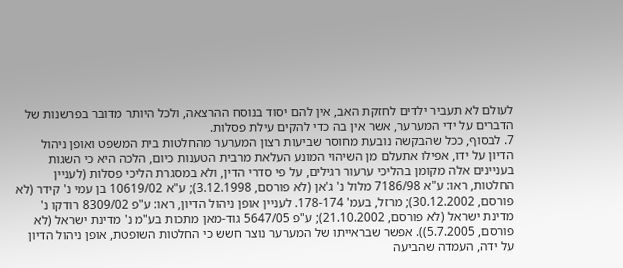לעולם לא תעביר ילדים לחזקת האב, אין להם יסוד בנוסח ההרצאה, ולכל היותר מדובר בפרשנות של הדברים על ידי המערער, אשר אין בה כדי להקים עילת פסלות.
7. לבסוף, ככל שהבקשה נובעת מחוסר שביעות רצון המערער מהחלטות בית המשפט ואופן ניהול הדיון על ידו, אפילו אתעלם מן השיהוי המונע העלאת מרבית הטענות כיום, הלכה היא כי השגות בעניינים אלה מקומן בהליכי ערעור רגילים, על פי סדרי הדין, ולא במסגרת הליכי פסלות (לעניין החלטות, ראו: ע"א 7186/98 מלול נ' ג'אן (לא פורסם, 3.12.1998); ע"א 10619/02 בן עמי נ' קידר (לא פורסם, 30.12.2002); מרזל, בעמ' 178-174. לעניין אופן ניהול הדיון, ראו: ע"פ 8309/02 רודקו נ' מדינת ישראל (לא פורסם, 21.10.2002); ע"פ 5647/05 גוד-מאן מתכות בע"מ נ' מדינת ישראל (לא פורסם, 5.7.2005)). אפשר שבראייתו של המערער נוצר חשש כי החלטות השופטת, אופן ניהול הדיון על ידה, העמדה שהביעה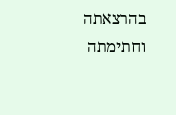בהרצאתה וחתימתה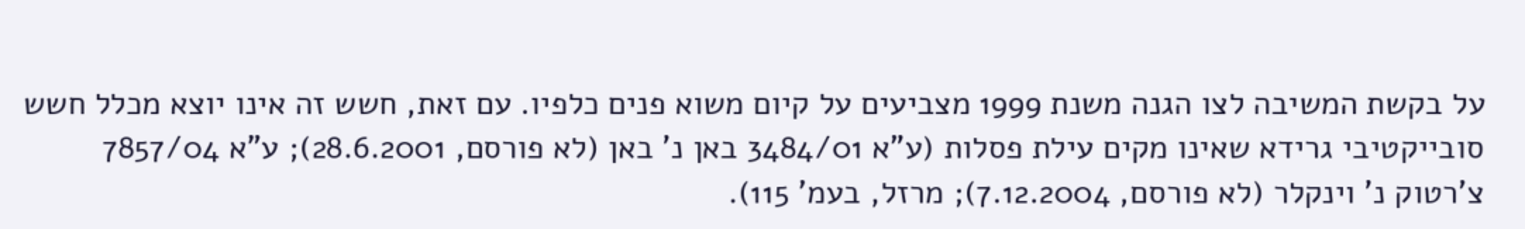על בקשת המשיבה לצו הגנה משנת 1999 מצביעים על קיום משוא פנים כלפיו. עם זאת, חשש זה אינו יוצא מכלל חשש סובייקטיבי גרידא שאינו מקים עילת פסלות (ע"א 3484/01 באן נ' באן (לא פורסם, 28.6.2001); ע"א 7857/04 צ'רטוק נ' וינקלר (לא פורסם, 7.12.2004); מרזל, בעמ' 115).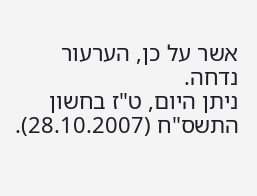אשר על כן, הערעור נדחה.
ניתן היום, ט"ז בחשון התשס"ח (28.10.2007).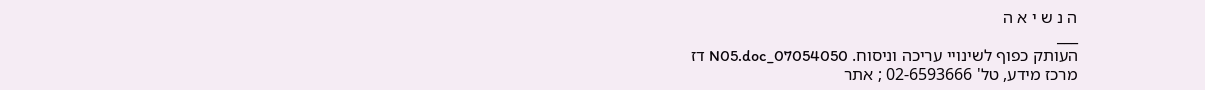ה נ ש י א ה
___
העותק כפוף לשינויי עריכה וניסוח. 07054050_N05.doc דז
מרכז מידע, טל' 02-6593666 ; אתר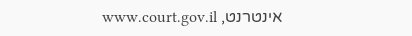אינטרנט, www.court.gov.il